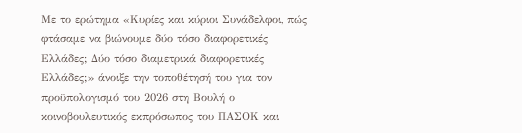Με το ερώτημα «Κυρίες και κύριοι Συνάδελφοι, πώς φτάσαμε να βιώνουμε δύο τόσο διαφορετικές Ελλάδες; Δύο τόσο διαμετρικά διαφορετικές Ελλάδες;» άνοιξε την τοποθέτησή του για τον προϋπολογισμό του 2026 στη Βουλή ο κοινοβουλευτικός εκπρόσωπος του ΠΑΣΟΚ και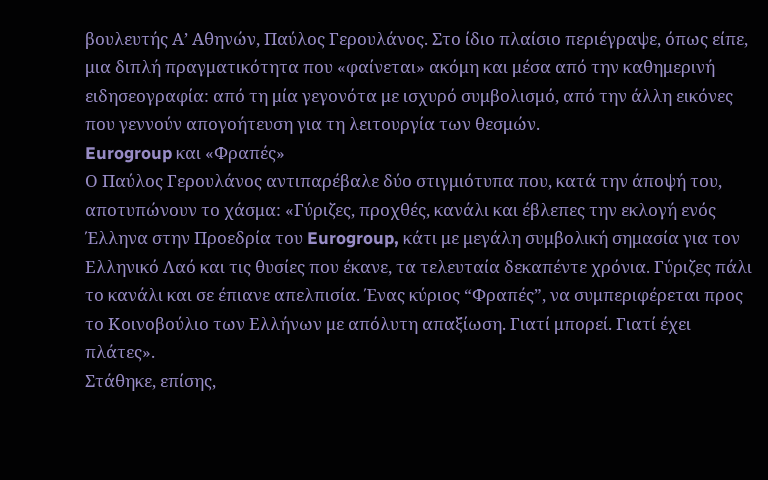βουλευτής Α’ Αθηνών, Παύλος Γερουλάνος. Στο ίδιο πλαίσιο περιέγραψε, όπως είπε, μια διπλή πραγματικότητα που «φαίνεται» ακόμη και μέσα από την καθημερινή ειδησεογραφία: από τη μία γεγονότα με ισχυρό συμβολισμό, από την άλλη εικόνες που γεννούν απογοήτευση για τη λειτουργία των θεσμών.
Eurogroup και «Φραπές»
Ο Παύλος Γερουλάνος αντιπαρέβαλε δύο στιγμιότυπα που, κατά την άποψή του, αποτυπώνουν το χάσμα: «Γύριζες, προχθές, κανάλι και έβλεπες την εκλογή ενός Έλληνα στην Προεδρία του Eurogroup, κάτι με μεγάλη συμβολική σημασία για τον Ελληνικό Λαό και τις θυσίες που έκανε, τα τελευταία δεκαπέντε χρόνια. Γύριζες πάλι το κανάλι και σε έπιανε απελπισία. Ένας κύριος “Φραπές”, να συμπεριφέρεται προς το Κοινοβούλιο των Ελλήνων με απόλυτη απαξίωση. Γιατί μπορεί. Γιατί έχει πλάτες».
Στάθηκε, επίσης,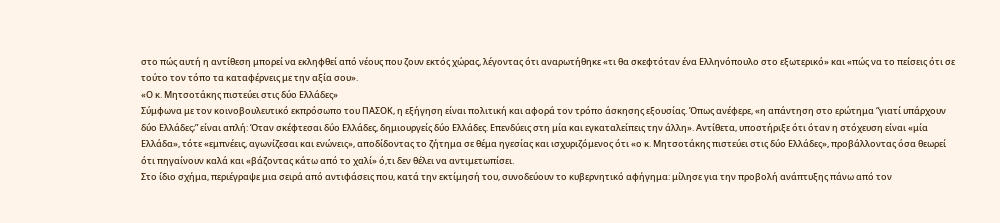στο πώς αυτή η αντίθεση μπορεί να εκληφθεί από νέους που ζουν εκτός χώρας, λέγοντας ότι αναρωτήθηκε «τι θα σκεφτόταν ένα Ελληνόπουλο στο εξωτερικό» και «πώς να το πείσεις ότι σε τούτο τον τόπο τα καταφέρνεις με την αξία σου».
«Ο κ. Μητσοτάκης πιστεύει στις δύο Ελλάδες»
Σύμφωνα με τον κοινοβουλευτικό εκπρόσωπο του ΠΑΣΟΚ, η εξήγηση είναι πολιτική και αφορά τον τρόπο άσκησης εξουσίας. Όπως ανέφερε, «η απάντηση στο ερώτημα “γιατί υπάρχουν δύο Ελλάδες;” είναι απλή: Όταν σκέφτεσαι δύο Ελλάδες, δημιουργείς δύο Ελλάδες. Επενδύεις στη μία και εγκαταλείπεις την άλλη». Αντίθετα, υποστήριξε ότι όταν η στόχευση είναι «μία Ελλάδα», τότε «εμπνέεις, αγωνίζεσαι και ενώνεις», αποδίδοντας το ζήτημα σε θέμα ηγεσίας και ισχυριζόμενος ότι «ο κ. Μητσοτάκης πιστεύει στις δύο Ελλάδες», προβάλλοντας όσα θεωρεί ότι πηγαίνουν καλά και «βάζοντας κάτω από το χαλί» ό,τι δεν θέλει να αντιμετωπίσει.
Στο ίδιο σχήμα, περιέγραψε μια σειρά από αντιφάσεις που, κατά την εκτίμησή του, συνοδεύουν το κυβερνητικό αφήγημα: μίλησε για την προβολή ανάπτυξης πάνω από τον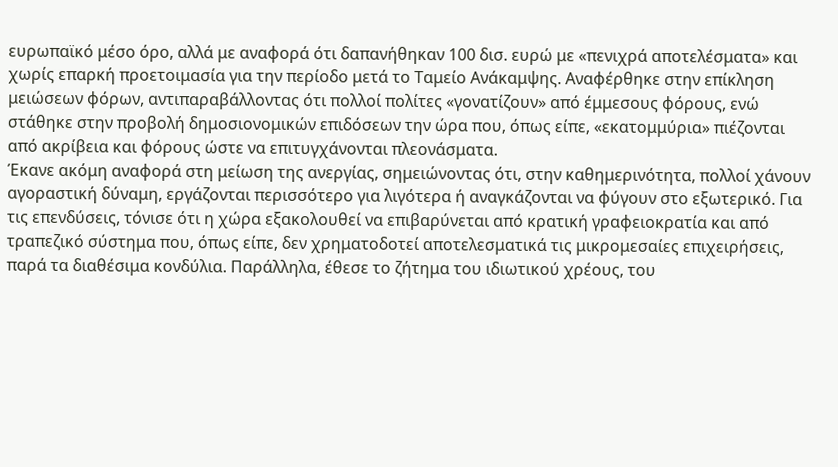ευρωπαϊκό μέσο όρο, αλλά με αναφορά ότι δαπανήθηκαν 100 δισ. ευρώ με «πενιχρά αποτελέσματα» και χωρίς επαρκή προετοιμασία για την περίοδο μετά το Ταμείο Ανάκαμψης. Αναφέρθηκε στην επίκληση μειώσεων φόρων, αντιπαραβάλλοντας ότι πολλοί πολίτες «γονατίζουν» από έμμεσους φόρους, ενώ στάθηκε στην προβολή δημοσιονομικών επιδόσεων την ώρα που, όπως είπε, «εκατομμύρια» πιέζονται από ακρίβεια και φόρους ώστε να επιτυγχάνονται πλεονάσματα.
Έκανε ακόμη αναφορά στη μείωση της ανεργίας, σημειώνοντας ότι, στην καθημερινότητα, πολλοί χάνουν αγοραστική δύναμη, εργάζονται περισσότερο για λιγότερα ή αναγκάζονται να φύγουν στο εξωτερικό. Για τις επενδύσεις, τόνισε ότι η χώρα εξακολουθεί να επιβαρύνεται από κρατική γραφειοκρατία και από τραπεζικό σύστημα που, όπως είπε, δεν χρηματοδοτεί αποτελεσματικά τις μικρομεσαίες επιχειρήσεις, παρά τα διαθέσιμα κονδύλια. Παράλληλα, έθεσε το ζήτημα του ιδιωτικού χρέους, του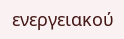ενεργειακού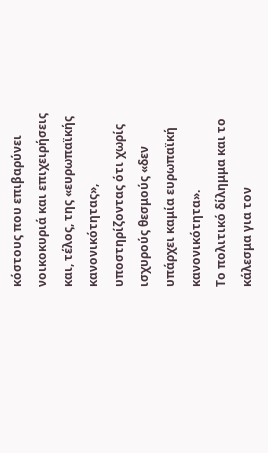κόστους που επιβαρύνει νοικοκυριά και επιχειρήσεις και, τέλος, της «ευρωπαϊκής κανονικότητας», υποστηρίζοντας ότι χωρίς ισχυρούς θεσμούς «δεν υπάρχει καμία ευρωπαϊκή κανονικότητα».
Το πολιτικό δίλημμα και το κάλεσμα για τον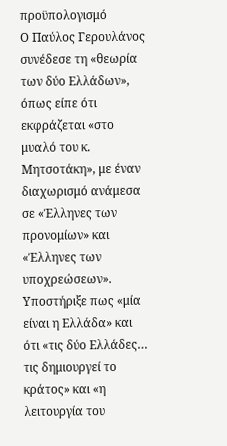προϋπολογισμό
Ο Παύλος Γερουλάνος συνέδεσε τη «θεωρία των δύο Ελλάδων», όπως είπε ότι εκφράζεται «στο μυαλό του κ. Μητσοτάκη», με έναν διαχωρισμό ανάμεσα σε «Έλληνες των προνομίων» και «Έλληνες των υποχρεώσεων». Υποστήριξε πως «μία είναι η Ελλάδα» και ότι «τις δύο Ελλάδες… τις δημιουργεί το κράτος» και «η λειτουργία του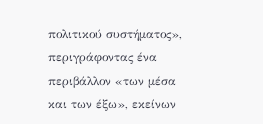πολιτικού συστήματος», περιγράφοντας ένα περιβάλλον «των μέσα και των έξω», εκείνων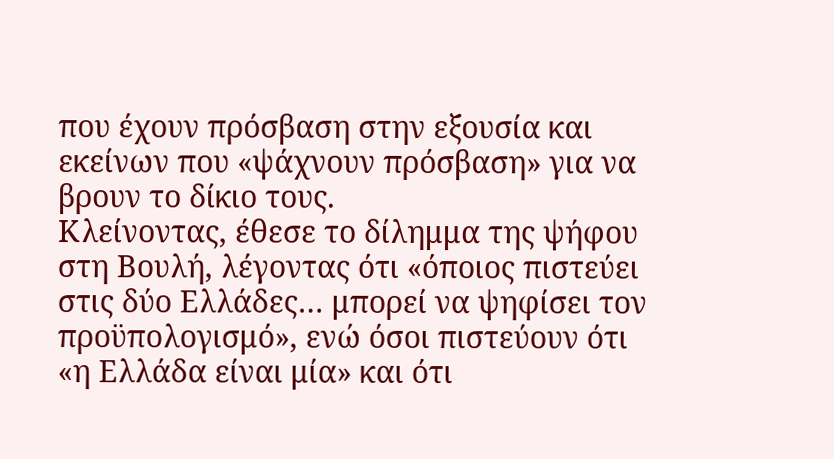που έχουν πρόσβαση στην εξουσία και εκείνων που «ψάχνουν πρόσβαση» για να βρουν το δίκιο τους.
Κλείνοντας, έθεσε το δίλημμα της ψήφου στη Βουλή, λέγοντας ότι «όποιος πιστεύει στις δύο Ελλάδες… μπορεί να ψηφίσει τον προϋπολογισμό», ενώ όσοι πιστεύουν ότι «η Ελλάδα είναι μία» και ότι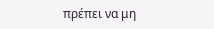πρέπει να μη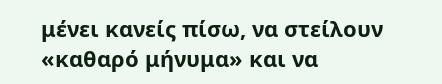μένει κανείς πίσω, να στείλουν «καθαρό μήνυμα» και να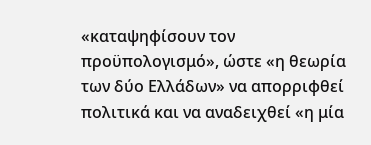«καταψηφίσουν τον προϋπολογισμό», ώστε «η θεωρία των δύο Ελλάδων» να απορριφθεί πολιτικά και να αναδειχθεί «η μία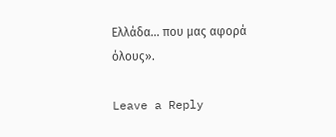Ελλάδα… που μας αφορά όλους».

Leave a Reply